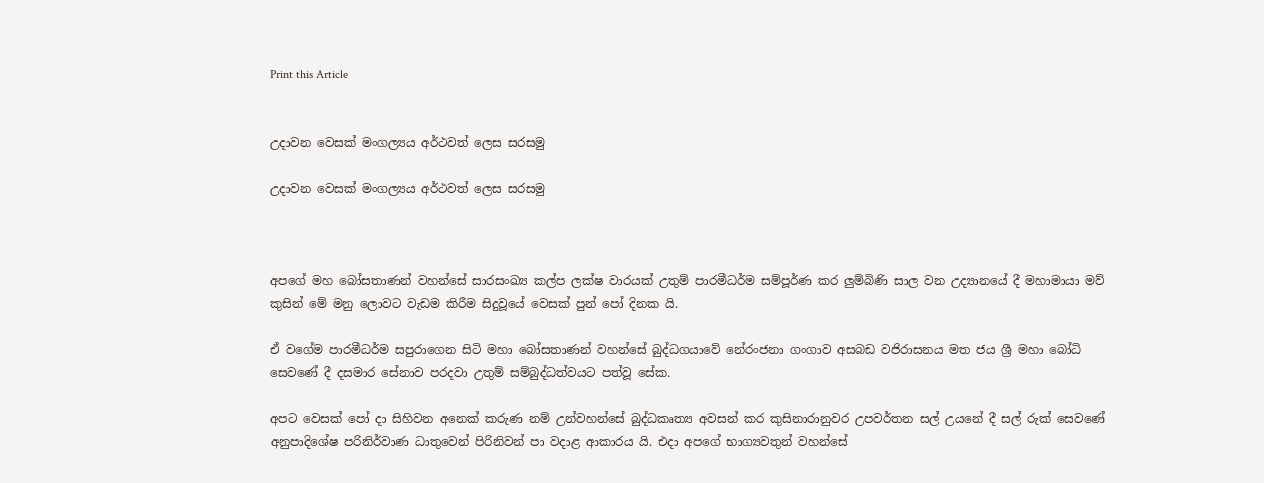Print this Article


උදාවන වෙසක් මංගල්‍යය අර්ථවත් ලෙස සරසමු

උදාවන වෙසක් මංගල්‍යය අර්ථවත් ලෙස සරසමු



අපගේ මහ බෝසතාණන් වහන්සේ සාරසංඛ්‍ය කල්ප ලක්ෂ වාරයක් උතුම් පාරමීධර්ම සම්පූර්ණ කර ලුම්බිණි සාල වන උද්‍යානයේ දී මහාමායා මව් කුසින් මේ මනු ලොවට වැඩම කිරීම සිදුවූයේ වෙසක් පුන් පෝ දිනක යි.

ඒ වගේම පාරමීධර්ම සපුරාගෙන සිටි මහා බෝසතාණන් වහන්සේ බුද්ධගයාවේ නේරංජනා ගංගාව අසබඩ වජිරාසනය මත ජය ශ්‍රී මහා බෝධි සෙවණේ දී දසමාර සේනාව පරදවා උතුම් සම්බුද්ධත්වයට පත්වූ සේක.

අපට වෙසක් පෝ දා සිහිවන අනෙක් කරුණ නම් උන්වහන්සේ බුද්ධකෘත්‍ය අවසන් කර කුසිනාරානුවර උපවර්තන සල් උයනේ දී සල් රුක් සෙවණේ අනුපාදිශේෂ පරිනිර්වාණ ධාතුවෙන් පිරිනිවන් පා වදාළ ආකාරය යි. එදා අපගේ භාග්‍යවතුන් වහන්සේ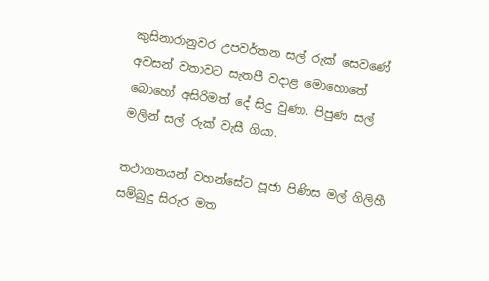කුසිනාරානුවර උපවර්තන සල් රුක් සෙවණේ අවසන් වතාවට සැතපී වදාළ මොහොතේ බොහෝ අසිරිමත් දේ සිදු වුණා. පිපුණ සල් මලින් සල් රුක් වැසී ගියා.

තථාගතයන් වහන්සේට පූජා පිණිස මල් ගිලිහී සම්බුදු සිරුර මත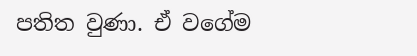පතිත වුණා. ඒ වගේම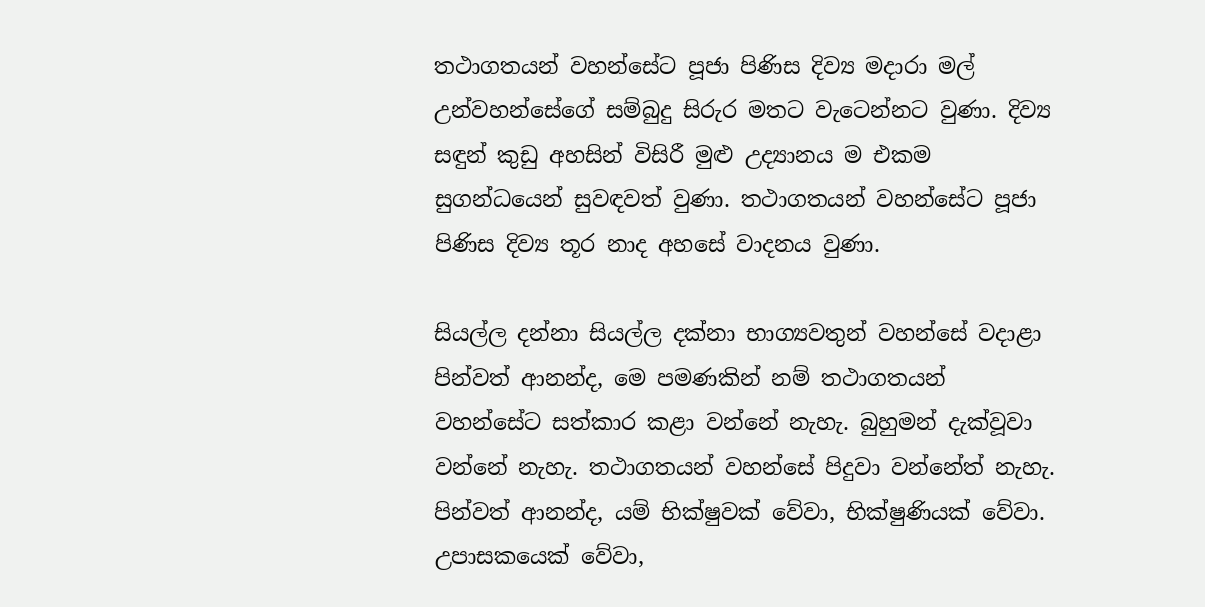තථාගතයන් වහන්සේට පූජා පිණිස දිව්‍ය මදාරා මල් උන්වහන්සේගේ සම්බුදු සිරුර මතට වැටෙන්නට වුණා. දිව්‍ය සඳුන් කුඩු අහසින් විසිරී මුළු උද්‍යානය ම එකම සුගන්ධයෙන් සුවඳවත් වුණා. තථාගතයන් වහන්සේට පූජා පිණිස දිව්‍ය තූර නාද අහසේ වාදනය වුණා.

සියල්ල දන්නා සියල්ල දක්නා භාග්‍යවතුන් වහන්සේ වදාළා පින්වත් ආනන්ද, මෙ පමණකින් නම් තථාගතයන් වහන්සේට සත්කාර කළා වන්නේ නැහැ. බුහුමන් දැක්වූවා වන්නේ නැහැ. තථාගතයන් වහන්සේ පිදුවා වන්නේත් නැහැ. පින්වත් ආනන්ද, යම් භික්ෂුවක් වේවා, භික්ෂුණියක් වේවා. උපාසකයෙක් වේවා,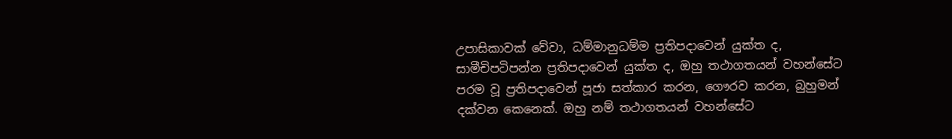උපාසිකාවක් වේවා, ධම්මානුධම්ම ප්‍රතිපදාවෙන් යුක්ත ද, සාමීචිපටිපන්න ප්‍රතිපදාවෙන් යුක්ත ද, ඔහු තථාගතයන් වහන්සේට පරම වූ ප්‍රතිපදාවෙන් පූජා සත්කාර කරන, ගෞරව කරන, බුහුමන් දක්වන කෙනෙක්. ඔහු නම් තථාගතයන් වහන්සේට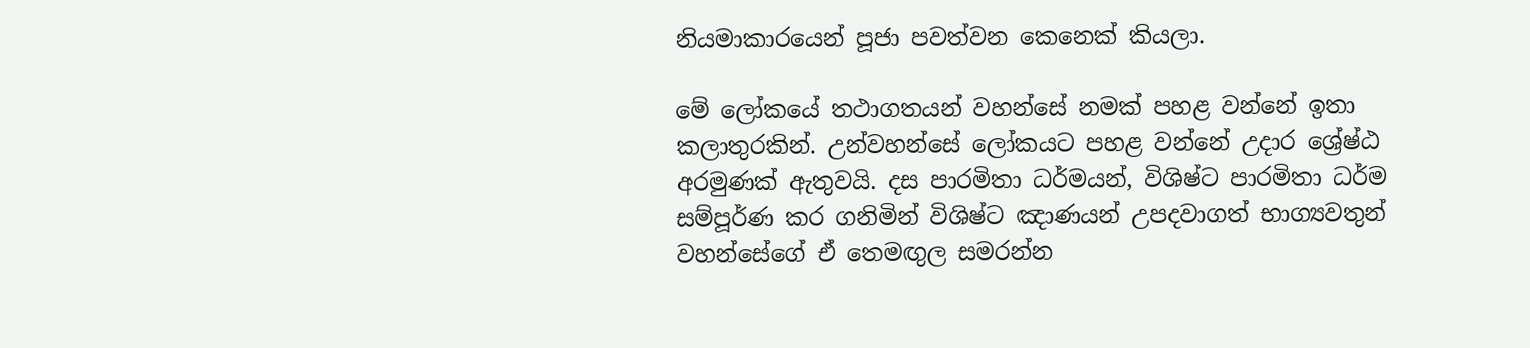නියමාකාරයෙන් පූජා පවත්වන කෙනෙක් කියලා.

මේ ලෝකයේ තථාගතයන් වහන්සේ නමක් පහළ වන්නේ ඉතා කලාතුරකින්. උන්වහන්සේ ලෝකයට පහළ වන්නේ උදාර ශ්‍රේෂ්ඨ අරමුණක් ඇතුවයි. දස පාරමිතා ධර්මයන්, විශිෂ්ට පාරමිතා ධර්ම සම්පූර්ණ කර ගනිමින් විශිෂ්ට ඤාණයන් උපදවාගත් භාග්‍යවතුන් වහන්සේගේ ඒ තෙමඟුල සමරන්න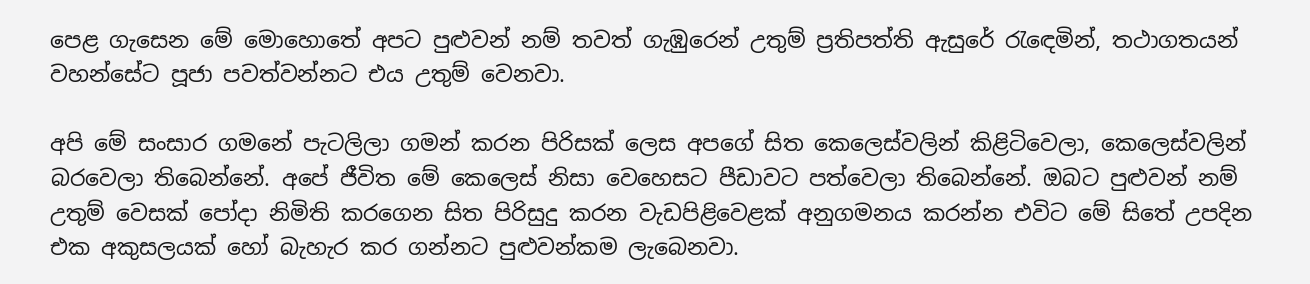පෙළ ගැසෙන මේ මොහොතේ අපට පුළුවන් නම් තවත් ගැඹුරෙන් උතුම් ප්‍රතිපත්ති ඇසුරේ රැඳෙමින්, තථාගතයන් වහන්සේට පූජා පවත්වන්නට එය උතුම් වෙනවා.

අපි මේ සංසාර ගමනේ පැටලිලා ගමන් කරන පිරිසක් ලෙස අපගේ සිත කෙලෙස්වලින් කිළිටිවෙලා, කෙලෙස්වලින් බරවෙලා තිබෙන්නේ. අපේ ජීවිත මේ කෙලෙස් නිසා වෙහෙසට පීඩාවට පත්වෙලා තිබෙන්නේ. ඔබට පුළුවන් නම් උතුම් වෙසක් පෝදා නිමිති කරගෙන සිත පිරිසුදු කරන වැඩපිළිවෙළක් අනුගමනය කරන්න එවිට මේ සිතේ උපදින එක අකුසලයක් හෝ බැහැර කර ගන්නට පුළුවන්කම ලැබෙනවා.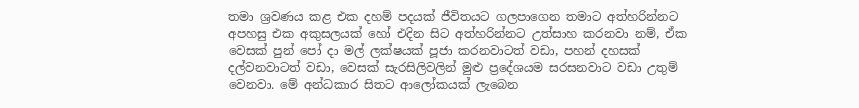තමා ශ්‍රවණය කළ එක දහම් පදයක් ජීවිතයට ගලපාගෙන තමාට අත්හරින්නට අපහසු එක අකුසලයක් හෝ එදින සිට අත්හරින්නට උත්සාහ කරනවා නම්, ඒක වෙසක් පුන් පෝ දා මල් ලක්ෂයක් පූජා කරනවාටත් වඩා, පහන් දහසක් දල්වනවාටත් වඩා, වෙසක් සැරසිලිවලින් මුළු ප්‍රදේශයම සරසනවාට වඩා උතුම් වෙනවා. මේ අන්ධකාර සිතට ආලෝකයක් ලැබෙන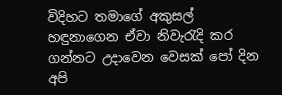විදිහට තමාගේ අකුසල් හඳුනාගෙන ඒවා නිවැරැදි කර ගන්නට උදාවෙන වෙසක් පෝ දින අපි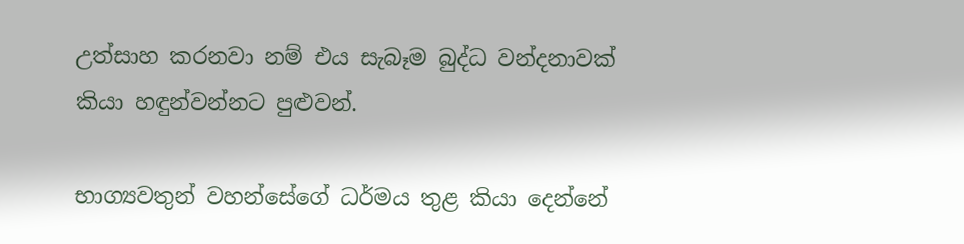උත්සාහ කරනවා නම් එය සැබෑම බුද්ධ වන්දනාවක් කියා හඳුන්වන්නට පුළුවන්.

භාග්‍යවතුන් වහන්සේගේ ධර්මය තුළ කියා දෙන්නේ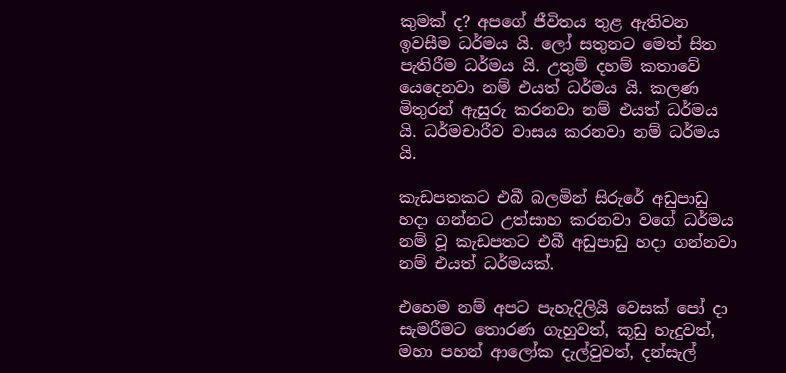කුමක් ද? අපගේ ජීවිතය තුළ ඇතිවන ඉවසීම ධර්මය යි. ලෝ සතුනට මෙත් සිත පැතිරීම ධර්මය යි. උතුම් දහම් කතාවේ යෙදෙනවා නම් එයත් ධර්මය යි. කලණ මිතුරන් ඇසුරු කරනවා නම් එයත් ධර්මය යි. ධර්මචාරීව වාසය කරනවා නම් ධර්මය යි.

කැඩපතකට එබී බලමින් සිරුරේ අඩුපාඩු හදා ගන්නට උත්සාහ කරනවා වගේ ධර්මය නම් වූ කැඩපතට එබී අඩුපාඩු හදා ගන්නවා නම් එයත් ධර්මයක්.

එහෙම නම් අපට පැහැදිලියි වෙසක් පෝ දා සැමරීමට තොරණ ගැහුවත්, කූඩු හැදුවත්, මහා පහන් ආලෝක දැල්වුවත්, දන්සැල්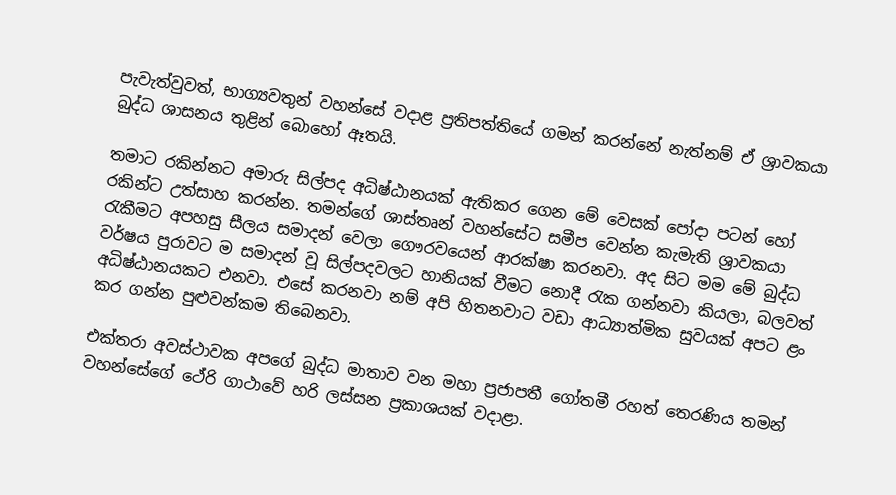පැවැත්වුවත්, භාග්‍යවතුන් වහන්සේ වදාළ ප්‍රතිපත්තියේ ගමන් කරන්නේ නැත්නම් ඒ ශ්‍රාවකයා බුද්ධ ශාසනය තුළින් බොහෝ ඈතයි.

තමාට රකින්නට අමාරු සිල්පද අධිෂ්ඨානයක් ඇතිකර ගෙන මේ වෙසක් පෝදා පටන් හෝ රකින්ට උත්සාහ කරන්න. තමන්ගේ ශාස්තෘන් වහන්සේට සමීප වෙන්න කැමැති ශ්‍රාවකයා රැකීමට අපහසු සීලය සමාදන් වෙලා ගෞරවයෙන් ආරක්ෂා කරනවා. අද සිට මම මේ බුද්ධ වර්ෂය පුරාවට ම සමාදන් වූ සිල්පදවලට හානියක් වීමට නොදී රැක ගන්නවා කියලා, බලවත් අධිෂ්ඨානයකට එනවා. එසේ කරනවා නම් අපි හිතනවාට වඩා ආධ්‍යාත්මික සුවයක් අපට ළං කර ගන්න පුළුවන්කම තිබෙනවා.

එක්තරා අවස්ථාවක අපගේ බුද්ධ මාතාව වන මහා ප්‍රජාපතී ගෝතමී රහත් තෙරණිය තමන් වහන්සේගේ ථේරි ගාථාවේ හරි ලස්සන ප්‍රකාශයක් වදාළා.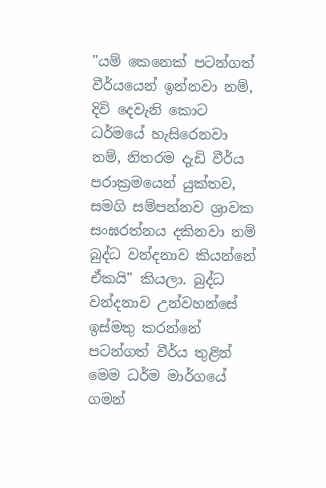"යම් කෙනෙක් පටන්ගත් වීර්යයෙන් ඉන්නවා නම්, දිවි දෙවැනි කොට ධර්මයේ හැසිරෙනවා නම්, නිතරම දැඩි වීර්ය පරාක්‍රමයෙන් යුක්තව, සමගි සම්පන්නව ශ්‍රාවක සංඝරත්නය දකිනවා නම් බුද්ධ වන්දනාව කියන්නේ ඒකයි" කියලා. බුද්ධ වන්දනාව උන්වහන්සේ ඉස්මතු කරන්නේ පටන්ගත් වීර්ය තුළින් මෙම ධර්ම මාර්ගයේ ගමන්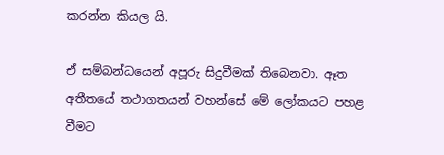කරන්න කියල යි.

ඒ සම්බන්ධයෙන් අපූරු සිදුවීමක් තිබෙනවා. ඈත අතීතයේ තථාගතයන් වහන්සේ මේ ලෝකයට පහළ වීමට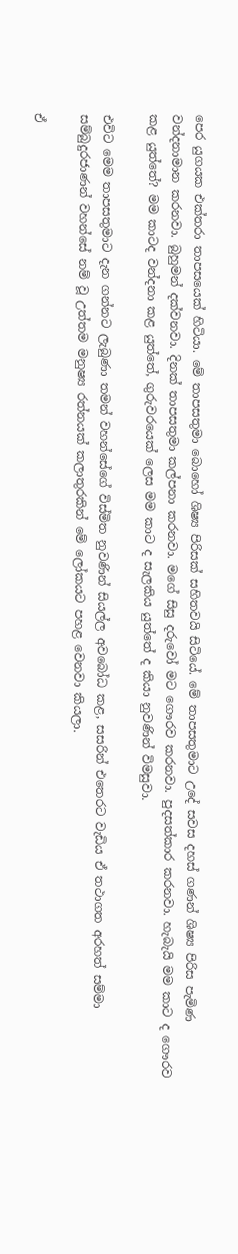පෙර යුගයක එක්තරා තාපසයෙක් හිටියා. මේ තාපසතුමා බොහෝ ශිෂ්‍ය පිරිසක් සහිතවයි සිටියේ. මේ තාපසතුමාට උදේ සවස දහස් ගණන් ශිෂ්‍ය පිරිස පැමිණ වන්දනාමාන කරනවා. බුහුමන් දක්වනවා. දිනක් තාපසතුමා කල්පනා කරනවා. මගේ සිසු දරුවෝ මට ගෞරව කරනවා. පුදසත්කාර කරනවා. හැබැයි මම කාට ද ගෞරව කළ යුත්තේ? මම කාටද වන්දනා කළ යුත්තේ, ගුරුවරයෙක් ලෙස මම කාට ද සැලකිය යුත්තේ ද කියා නුවණින් විමසුවා.

එවිට මෙම තාපසතුමාට දැන ගන්නට ලැබුණා තමන් වහන්සේගේ විස්මිත නුවණින් සියල්ල අවබෝධ කළ, සසරින් එතෙරට වැඩිය ඒ තථාගත අරහත් සම්මා සම්බුදුරජාණන් වහන්සේ නම් වූ උත්තම මනුෂ්‍ය රත්නයක් කලාතුරකින් මේ ලෝකයට පහළ වෙනවා කියලා.

ඒ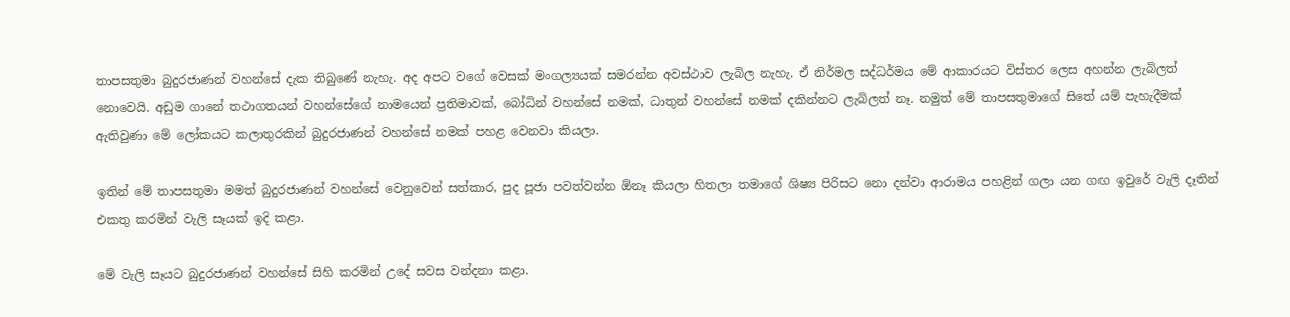තාපසතුමා බුදුරජාණන් වහන්සේ දැක තිබුණේ නැහැ. අද අපට වගේ වෙසක් මංගල්‍යයක් සමරන්න අවස්ථාව ලැබිල නැහැ. ඒ නිර්මල සද්ධර්මය මේ ආකාරයට විස්තර ලෙස අහන්න ලැබිලත් නොවෙයි. අඩුම ගානේ තථාගතයන් වහන්සේගේ නාමයෙන් ප්‍රතිමාවක්, බෝධින් වහන්සේ නමක්, ධාතුන් වහන්සේ නමක් දකින්නට ලැබිලත් නෑ. නමුත් මේ තාපසතුමාගේ සිතේ යම් පැහැදීමක් ඇතිවුණා මේ ලෝකයට කලාතුරකින් බුදුරජාණන් වහන්සේ නමක් පහළ වෙනවා කියලා.

ඉතින් මේ තාපසතුමා මමත් බුදුරජාණන් වහන්සේ වෙනුවෙන් සත්කාර, පුද පූජා පවත්වන්න ඕනෑ කියලා හිතලා තමාගේ ශිෂ්‍ය පිරිසට නො දන්වා ආරාමය පහළින් ගලා යන ගඟ ඉවුරේ වැලි දෑතින් එකතු කරමින් වැලි සෑයක් ඉදි කළා.

මේ වැලි සෑයට බුදුරජාණන් වහන්සේ සිහි කරමින් උදේ සවස වන්දනා කළා.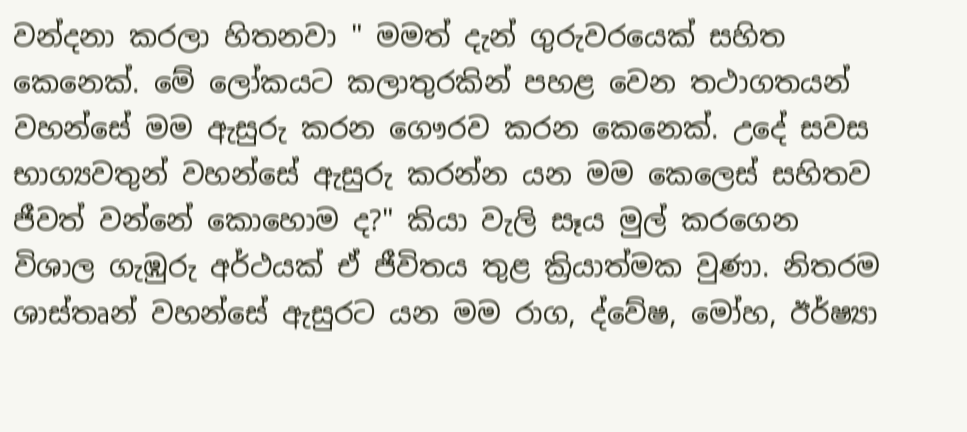වන්දනා කරලා හිතනවා " මමත් දැන් ගුරුවරයෙක් සහිත කෙනෙක්. මේ ලෝකයට කලාතුරකින් පහළ වෙන තථාගතයන් වහන්සේ මම ඇසුරු කරන ගෞරව කරන කෙනෙක්. උදේ සවස භාග්‍යවතුන් වහන්සේ ඇසුරු කරන්න යන මම කෙලෙස් සහිතව ජීවත් වන්නේ කොහොම ද?" කියා වැලි සෑය මුල් කරගෙන විශාල ගැඹුරු අර්ථයක් ඒ ජීවිතය තුළ ක්‍රියාත්මක වුණා. නිතරම ශාස්තෘන් වහන්සේ ඇසුරට යන මම රාග, ද්වේෂ, මෝහ, ඊර්ෂ්‍යා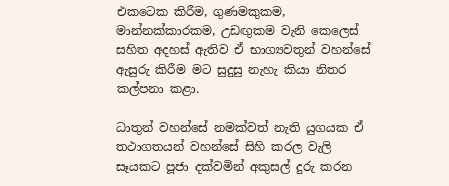එකටෙක කිරීම, ගුණමකුකම, මාන්නක්කාරකම, උඩඟුකම වැනි කෙලෙස් සහිත අදහස් ඇතිව ඒ භාග්‍යවතුන් වහන්සේ ඇසුරු කිරීම මට සුදුසු නැහැ කියා නිතර කල්පනා කළා.

ධාතුන් වහන්සේ නමක්වත් නැති යුගයක ඒ තථාගතයන් වහන්සේ සිහි කරල වැලි සෑයකට පූජා දක්වමින් අකුසල් දුරු කරන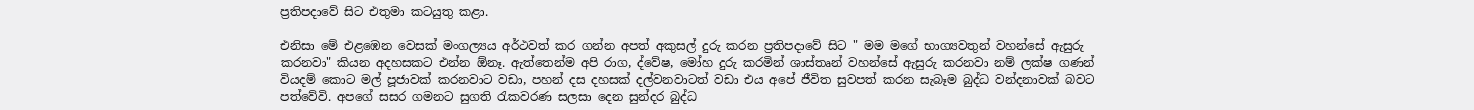ප්‍රතිපදාවේ සිට එතුමා කටයුතු කළා.

එනිසා මේ එළඹෙන වෙසක් මංගල්‍යය අර්ථවත් කර ගන්න අපත් අකුසල් දුරු කරන ප්‍රතිපදාවේ සිට " මම මගේ භාග්‍යවතුන් වහන්සේ ඇසුරු කරනවා" කියන අදහසකට එන්න ඕනෑ. ඇත්තෙන්ම අපි රාග, ද්වේෂ, මෝහ දුරු කරමින් ශාස්තෘන් වහන්සේ ඇසුරු කරනවා නම් ලක්ෂ ගණන් වියදම් කොට මල් පූජාවක් කරනවාට වඩා, පහන් දස දහසක් දල්වනවාටත් වඩා එය අපේ ජීවිත සුවපත් කරන සැබෑම බුද්ධ වන්දනාවක් බවට පත්වේවි. අපගේ සසර ගමනට සුගති රැකවරණ සලසා දෙන සුන්දර බුද්ධ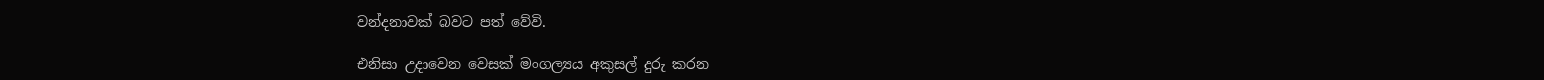වන්දනාවක් බවට පත් වේවි.

එනිසා උදාවෙන වෙසක් මංගල්‍යය අකුසල් දුරු කරන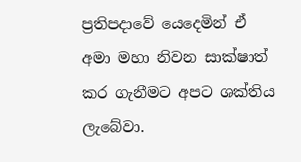ප්‍රතිපදාවේ යෙදෙමින් ඒ අමා මහා නිවන සාක්ෂාත් කර ගැනීමට අපට ශක්තිය ලැබේවා.